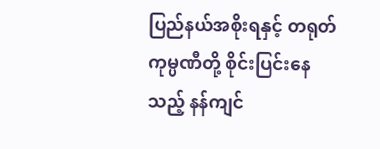ပြည်နယ်အစိုးရနှင့် တရုတ်ကုမ္ပဏီတို့ စိုင်းပြင်းနေသည့် နန်ကျင်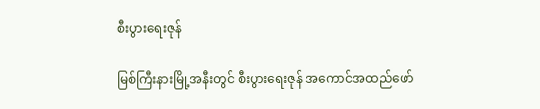စီးပွားရေးဇုန်

မြစ်ကြီးနားမြို့အနီးတွင် စီးပွားရေးဇုန် အကောင်အထည်ဖော်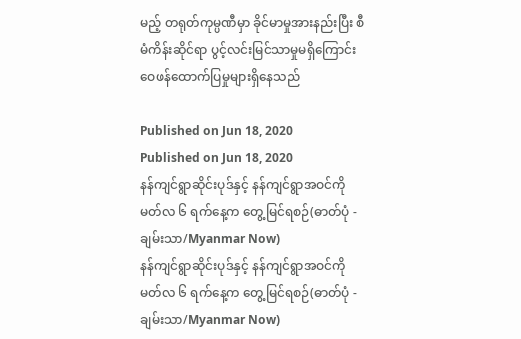မည့် တရုတ်ကုမ္ပဏီမှာ ခိုင်မာမှုအားနည်းပြီး စီမံကိန်းဆိုင်ရာ ပွင့်လင်းမြင်သာမှုမရှိကြောင်း ဝေဖန်ထောက်ပြမှုများရှိနေသည်

Published on Jun 18, 2020
Published on Jun 18, 2020
နန်ကျင်ရွာဆိုင်းပုဒ်နှင့် နန်ကျင်ရွာအဝင်ကို မတ်လ ၆ ရက်နေ့က တွေ့မြင်ရစဉ်(ဓာတ်ပုံ - ချမ်းသာ/Myanmar Now)
နန်ကျင်ရွာဆိုင်းပုဒ်နှင့် နန်ကျင်ရွာအဝင်ကို မတ်လ ၆ ရက်နေ့က တွေ့မြင်ရစဉ်(ဓာတ်ပုံ - ချမ်းသာ/Myanmar Now)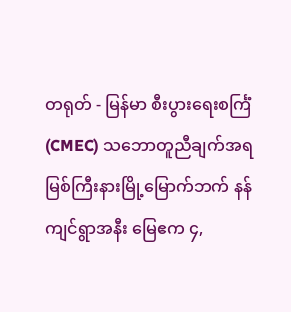တရုတ် - မြန်မာ စီးပွားရေးစင်္ကြံ(CMEC) သဘောတူညီချက်အရ မြစ်ကြီးနားမြို့မြောက်ဘက် နန်ကျင်ရွာအနီး မြေဧက ၄,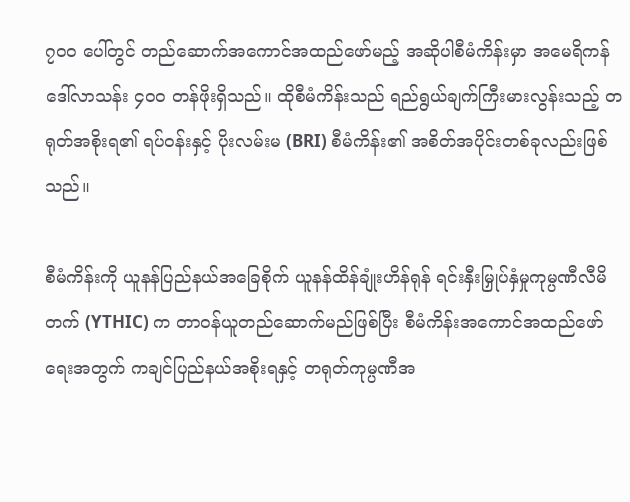၇၀၀ ပေါ်တွင် တည်ဆောက်အကောင်အထည်ဖော်မည့် အဆိုပါစီမံကိန်းမှာ အမေရိကန်ဒေါ်လာသန်း ၄၀၀ တန်ဖိုးရှိသည်။ ထိုစီမံကိန်းသည် ရည်ရွယ်ချက်ကြီးမားလွန်းသည့် တရုတ်အစိုးရ၏ ရပ်ဝန်းနှင့် ပိုးလမ်းမ (BRI) စီမံကိန်း၏ အစိတ်အပိုင်းတစ်ခုလည်းဖြစ်သည်။

စီမံကိန်းကို ယူနန်ပြည်နယ်အခြေစိုက် ယူနန်ထိန်ချုံးဟိန်ရုန် ရင်းနှီးမြှုပ်နှံမှုကုမ္ပဏီလီမိတက် (YTHIC) က တာဝန်ယူတည်ဆောက်မည်ဖြစ်ပြီး စီမံကိန်းအကောင်အထည်ဖော်ရေးအတွက် ကချင်ပြည်နယ်အစိုးရနှင့် တရုတ်ကုမ္ပဏီအ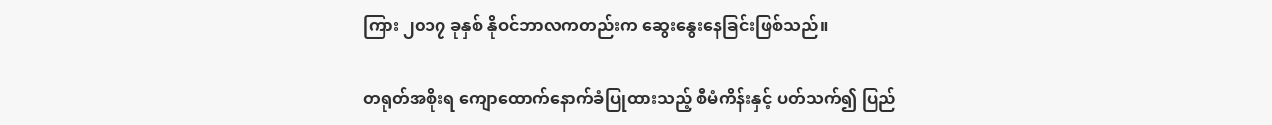ကြား ၂၀၁၇ ခုနှစ် နိုဝင်ဘာလကတည်းက ဆွေးနွေးနေခြင်းဖြစ်သည်။

တရုတ်အစိုးရ ကျောထောက်နောက်ခံပြုထားသည့် စီမံကိန်းနှင့် ပတ်သက်၍ ပြည်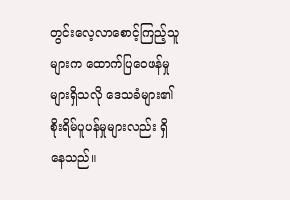တွင်းလေ့လာစောင့်ကြည့်သူများက ထောက်ပြဝေဖန်မှုများရှိသလို ဒေသခံများ၏ စိုးရိမ်ပူပန်မှုများလည်း ရှိနေသည်။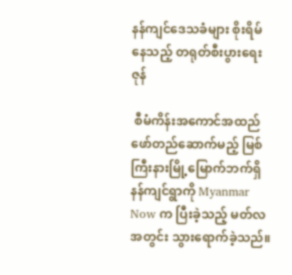နန်ကျင်ဒေသခံများ စိုးရိမ်နေသည့် တရုတ်စီးပွားရေးဇုန်

 စီမံကိန်းအကောင်အထည်ဖော်တည်ဆောက်မည့် မြစ်ကြီးနားမြို့မြောက်ဘက်ရှိ နန်ကျင်ရွာကို Myanmar Now က ပြီးခဲ့သည့် မတ်လအတွင်း သွားရောက်ခဲ့သည်။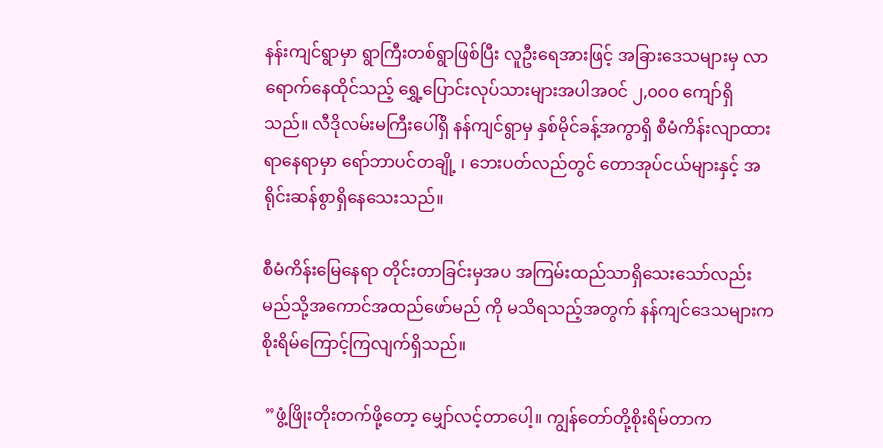နန်းကျင်ရွာမှာ ရွာကြီးတစ်ရွာဖြစ်ပြီး လူဦးရေအားဖြင့် အခြားဒေသများမှ လာရောက်နေထိုင်သည့် ရွှေ့ပြောင်းလုပ်သားများအပါအဝင် ၂,၀၀၀ ကျော်ရှိသည်။ လီဒိုလမ်းမကြီးပေါ်ရှိ နန်ကျင်ရွာမှ နှစ်မိုင်ခန့်အကွာရှိ စီမံကိန်းလျာထားရာနေရာမှာ ရော်ဘာပင်တချို့ ၊ ဘေးပတ်လည်တွင် တောအုပ်ငယ်များနှင့် အရိုင်းဆန်စွာရှိနေသေးသည်။

စီမံကိန်းမြေနေရာ တိုင်းတာခြင်းမှအပ အကြမ်းထည်သာရှိသေးသော်လည်း မည်သို့အကောင်အထည်ဖော်မည် ကို မသိရသည့်အတွက် နန်ကျင်ဒေသများက စိုးရိမ်ကြောင့်ကြလျက်ရှိသည်။

 ”ဖွံ့ဖြိုးတိုးတက်ဖို့တော့ မျှော်လင့်တာပေါ့။ ကျွန်တော်တို့စိုးရိမ်တာက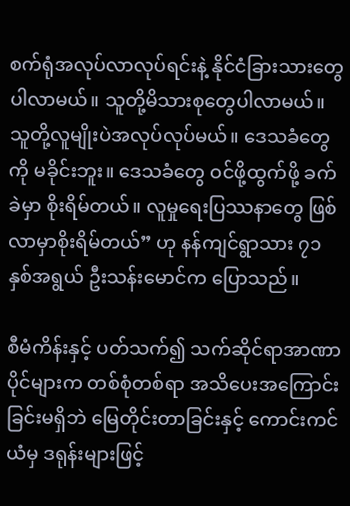စက်ရုံအလုပ်လာလုပ်ရင်းနဲ့ နိုင်ငံခြားသားတွေ ပါလာမယ်။ သူတို့မိသားစုတွေပါလာမယ်။ သူတို့လူမျိုးပဲအလုပ်လုပ်မယ်။ ဒေသခံတွေကို မခိုင်းဘူး။ ဒေသခံတွေ ဝင်ဖို့ထွက်ဖို့ ခက်ခဲမှာ စိုးရိမ်တယ်။ လူမှုရေးပြဿနာတွေ ဖြစ်လာမှာစိုးရိမ်တယ်” ဟု နန်ကျင်ရွာသား ၇၁ နှစ်အရွယ် ဦးသန်းမောင်က ပြောသည်။

စီမံကိန်းနှင့် ပတ်သက်၍ သက်ဆိုင်ရာအာဏာပိုင်များက တစ်စုံတစ်ရာ အသိပေးအကြောင်းခြင်းမရှိဘဲ မြေတိုင်းတာခြင်းနှင့် ကောင်းကင်ယံမှ ဒရုန်းများဖြင့်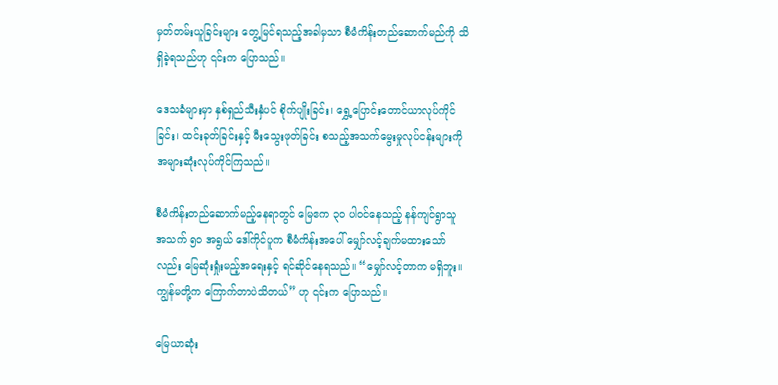မှတ်တမ်းယူခြင်းများ တွေ့မြင်ရသည့်အခါမှသာ စီမံကိန်းတည်ဆောက်မည်ကို သိရှိခဲ့ရသည်ဟု ၎င်းက ပြောသည်။

ဒေသခံများမှာ နှစ်ရှည်သီးနှံပင် စိုက်ပျိုးခြင်း၊ ရွှေ့ပြောင်းတောင်ယာလုပ်ကိုင်ခြင်း၊ ထင်းခုတ်ခြင်းနှင့် မီးသွေးဖုတ်ခြင်း စသည့်အသက်မွေးမှုလုပ်ငန်းများကို အများဆုံးလုပ်ကိုင်ကြသည်။

စီမံကိန်းတည်ဆောက်မည့်နေရာတွင် မြေဧက ၃၀ ပါဝင်နေသည့် နန်ကျင်ရွာသူ အသက် ၅၀ အရွယ် ဒေါ်ကိုင်ပူက စီမံကိန်းအပေါ် မျှော်လင့်ချက်မထားသော်လည်း မြေဆုံးရှုံးမည့်အရေးနှင့် ရင်ဆိုင်နေရသည်။ “မျှော်လင့်တာက မရှိဘူး။ ကျွန်မတို့က ကြောက်တာပဲသိတယ်” ဟု ၎င်းက ပြောသည်။

မြေယာဆုံး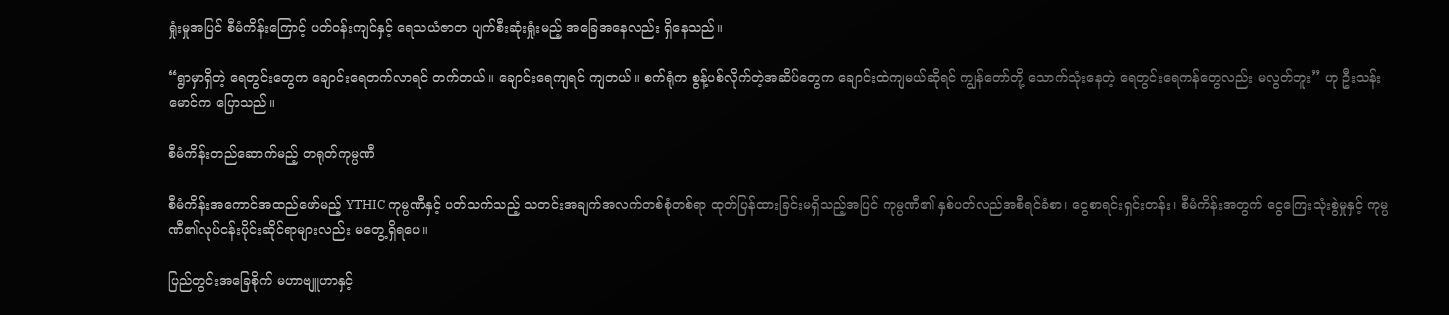ရှုံးမှုအပြင် စီမံကိန်းကြောင့် ပတ်ဝန်းကျင်နှင့် ရေသယံဇာတ ပျက်စီးဆုံးရှုံးမည့် အခြေအနေလည်း ရှိနေသည်။

“ရွာမှာရှိတဲ့ ရေတွင်းတွေက ချောင်းရေတက်လာရင် တက်တယ်။ ချောင်းရေကျရင် ကျတယ်။ စက်ရုံက စွန့်ပစ်လိုက်တဲ့အဆိပ်တွေက ချောင်းထဲကျမယ်ဆိုရင် ကျွန်တော်တို့ သောက်သုံးနေတဲ့ ရေတွင်းရေကန်တွေလည်း မလွတ်ဘူး” ဟု ဦးသန်းမောင်က ပြောသည်။

စီမံကိန်းတည်ဆောက်မည့် တရုတ်ကုမ္ပဏီ

စီမံကိန်းအကောင်အထည်ဖော်မည့် YTHIC ကုမ္ပဏီနှင့် ပတ်သက်သည့် သတင်းအချက်အလက်တစ်စုံတစ်ရာ ထုတ်ပြန်ထားခြင်းမရှိသည့်အပြင် ကုမ္ပဏီ၏ နှစ်ပတ်လည်အစီရင်ခံစာ၊ ငွေစာရင်းရှင်းတန်း၊ စီမံကိန်းအတွက် ငွေကြေးသုံးစွဲမှုနှင့် ကုမ္ပဏီ၏လုပ်ငန်းပိုင်းဆိုင်ရာများလည်း မတွေ့ရှိရပေ။

ပြည်တွင်းအခြေစိုက် မဟာဗျူဟာနှင့်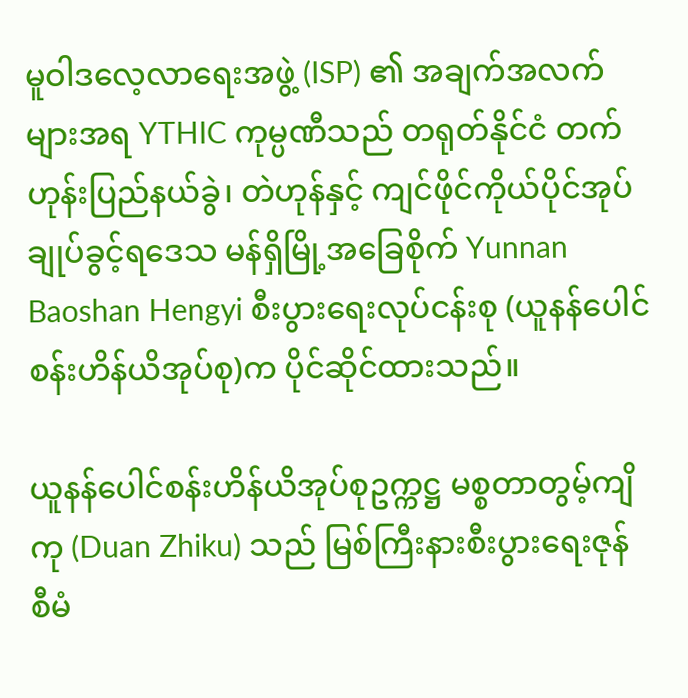မူဝါဒလေ့လာရေးအဖွဲ့ (ISP) ၏ အချက်အလက်များအရ YTHIC ကုမ္ပဏီသည် တရုတ်နိုင်ငံ တက်ဟုန်းပြည်နယ်ခွဲ၊ တဲဟုန်နှင့် ကျင်ဖိုင်ကိုယ်ပိုင်အုပ်ချုပ်ခွင့်ရဒေသ မန်ရှိမြို့အခြေစိုက် Yunnan Baoshan Hengyi စီးပွားရေးလုပ်ငန်းစု ‌(ယူနန်ပေါင်စန်းဟိန်ယိအုပ်စု)က ပိုင်ဆိုင်ထားသည်။

ယူနန်ပေါင်စန်းဟိန်ယိအုပ်စုဥက္ကဋ္ဌ မစ္စတာတွမ့်ကျိကု (Duan Zhiku) သည် မြစ်ကြီးနားစီးပွားရေးဇုန် စီမံ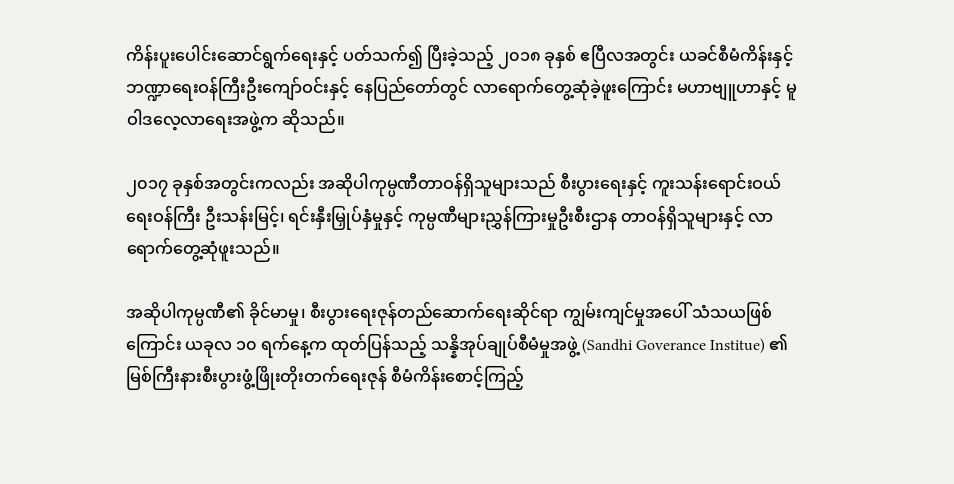ကိန်းပူးပေါင်းဆောင်ရွက်ရေးနှင့် ပတ်သက်၍ ပြီးခဲ့သည့် ၂၀၁၈ ခုနှစ် ဧပြီလအတွင်း ယခင်စီမံကိန်းနှင့် ဘဏ္ဍာရေးဝန်ကြီးဦးကျော်ဝင်းနှင့် နေပြည်တော်တွင် လာရောက်တွေ့ဆုံခဲ့ဖူးကြောင်း မဟာဗျူဟာနှင့် မူဝါဒလေ့လာရေးအဖွဲ့က ဆိုသည်။

၂၀၁၇ ခုနှစ်အတွင်းကလည်း အဆိုပါကုမ္ပဏီတာဝန်ရှိသူများသည် စီးပွားရေးနှင့် ကူးသန်းရောင်းဝယ်ရေးဝန်ကြီး ဦးသန်းမြင့်၊ ရင်းနှီးမြှုပ်နှံမှုနှင့် ကုမ္ပဏီများညွှန်ကြားမှုဦးစီးဌာန တာဝန်ရှိသူများနှင့် လာရောက်တွေ့ဆုံဖူးသည်။

အဆိုပါကုမ္ပဏီ၏ ခိုင်မာမှု၊ စီးပွားရေးဇုန်တည်ဆောက်ရေးဆိုင်ရာ ကျွမ်းကျင်မှုအပေါ် သံသယဖြစ်ကြောင်း ယခုလ ၁၀ ရက်နေ့က ထုတ်ပြန်သည့် သန္နိအုပ်ချုပ်စီမံမှုအဖွဲ့ (Sandhi Goverance Institue) ၏ မြစ်ကြီးနားစီးပွားဖွံ့ဖြိုးတိုးတက်ရေးဇုန် စီမံကိန်းစောင့်ကြည့်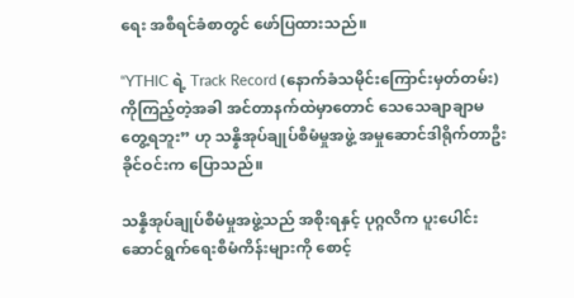ရေး အစီရင်ခံစာတွင် ဖော်ပြထားသည်။

“YTHIC ရဲ့ Track Record (နောက်ခံသမိုင်းကြောင်းမှတ်တမ်း) ကိုကြည့်တဲ့အခါ အင်တာနက်ထဲမှာတောင် သေသေချာချာမတွေ့ရဘူး” ဟု သန္နိအုပ်ချုပ်စီမံမှုအဖွဲ့ အမှုဆောင်ဒါရိုက်တာဦးခိုင်ဝင်းက ပြောသည်။

သန္နိအုပ်ချုပ်စီမံမှုအဖွဲ့သည် အစိုးရနှင့် ပုဂ္ဂလိက ပူးပေါင်းဆောင်ရွက်ရေးစီမံကိန်းများကို စောင့်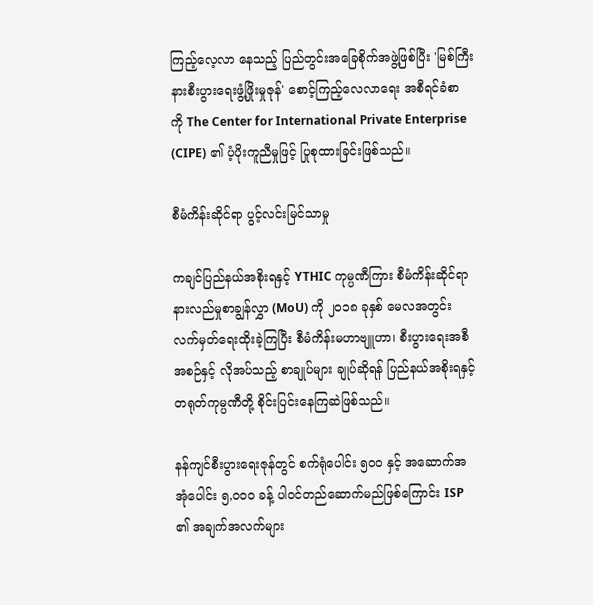ကြည့်လေ့လာ နေသည့် ပြည်တွင်းအခြေစိုက်အဖွဲ့ဖြစ်ပြီး 'မြစ်ကြီးနားစီးပွားရေးဖွံ့ဖြိုးမှုဇုန်' စောင့်ကြည့်လေလာရေး အစီရင်ခံစာ ကို The Center for International Private Enterprise (CIPE) ၏ ပံ့ပိုးကူညီမှုဖြင့် ပြုစုထားခြင်းဖြစ်သည်။

စီမံကိန်းဆိုင်ရာ ပွင့်လင်းမြင်သာမှု

ကချင်ပြည်နယ်အစိုးရနှင့် YTHIC ကုမ္ပဏီကြား စီမံကိန်းဆိုင်ရာ နားလည်မှုစာချွန်လွှာ (MoU) ကို ၂၀၁၈ ခုနှစ် မေလအတွင်း လက်မှတ်ရေးထိုးခဲ့ကြပြီး စီမံကိန်းမဟာဗျူဟာ၊ စီးပွားရေးအစီအစဉ်နှင့် လိုအပ်သည့် စာချုပ်များ ချုပ်ဆိုရန် ပြည်နယ်အစိုးရနှင့် တရုတ်ကုမ္ပဏီတို့ စိုင်းပြင်းနေကြဆဲဖြစ်သည်။

နန်ကျင်စီးပွားရေးဇုန်တွင် စက်ရုံပေါင်း ၅၀၀ နှင့် အဆောက်အအုံပေါင်း ၅,၀၀၀ ခန့် ပါဝင်တည်ဆောက်မည်ဖြစ်ကြောင်း ISP ၏ အချက်အလက်များ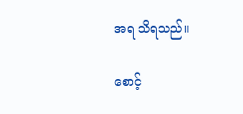အရ သိရသည်။

စောင့်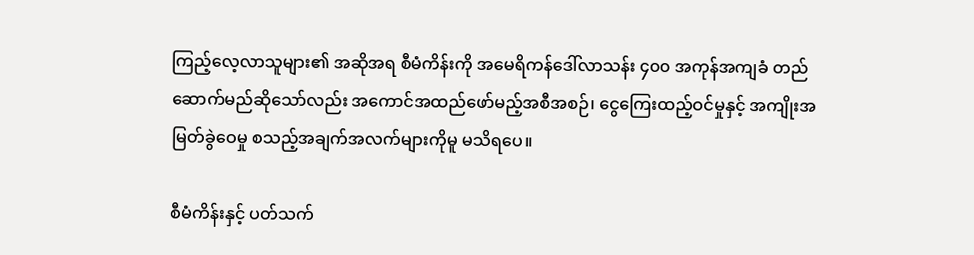ကြည့်လေ့လာသူများ၏ အဆိုအရ စီမံကိန်းကို အမေရိကန်ဒေါ်လာသန်း ၄၀၀ အကုန်အကျခံ တည်ဆောက်မည်ဆိုသော်လည်း အကောင်အထည်ဖော်မည့်အစီအစဉ်၊ ငွေကြေးထည့်ဝင်မှုနှင့် အကျိုးအမြတ်ခွဲဝေမှု စသည့်အချက်အလက်များကိုမူ မသိရပေ။

စီမံကိန်းနှင့် ပတ်သက်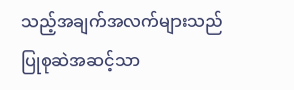သည့်အချက်အလက်များသည် ပြုစုဆဲအဆင့်သာ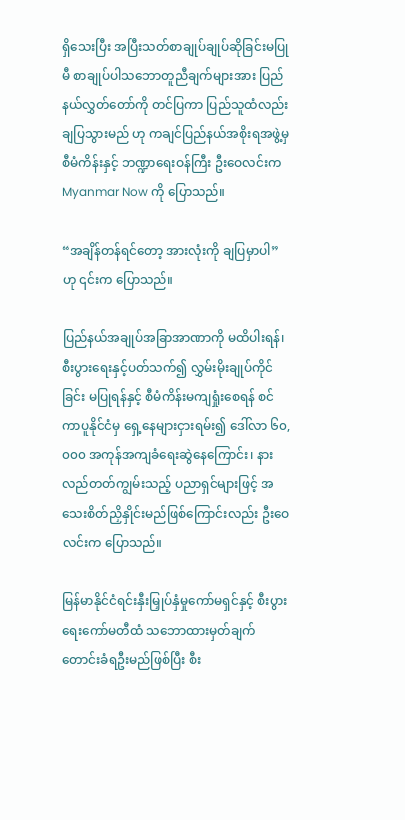ရှိသေးပြီး အပြီးသတ်စာချုပ်ချုပ်ဆိုခြင်းမပြုမီ စာချုပ်ပါသဘောတူညီချက်များအား ပြည်နယ်လွှတ်တော်ကို တင်ပြကာ ပြည်သူထံလည်း ချပြသွားမည် ဟု ကချင်ပြည်နယ်အစိုးရအဖွဲ့မှ စီမံကိန်းနှင့် ဘဏ္ဍာရေးဝန်ကြီး ဦးဝေလင်းက Myanmar Now ကို ပြောသည်။

“အချိန်တန်ရင်တော့ အားလုံးကို ချပြမှာပါ” ဟု ၎င်းက ပြောသည်။

ပြည်နယ်အချုပ်အခြာအာဏာကို မထိပါးရန်၊ စီးပွားရေးနှင့်ပတ်သက်၍ လွှမ်းမိုးချုပ်ကိုင်ခြင်း မပြုရန်နှင့် စီမံကိန်းမကျရှုံးစေရန် စင်ကာပူနိုင်ငံမှ ရှေ့နေများငှားရမ်း၍ ဒေါ်လာ ၆၀,၀၀၀ အကုန်အကျခံရေးဆွဲနေကြောင်း၊ နားလည်တတ်ကျွမ်းသည့် ပညာရှင်များဖြင့် အသေးစိတ်ညှိနှိုင်းမည်ဖြစ်ကြောင်းလည်း ဦးဝေလင်းက ပြောသည်။

မြန်မာနိုင်ငံရင်းနှီးမြှုပ်နှံမှုကော်မရှင်နှင့် စီးပွားရေးကော်မတီထံ သဘောထားမှတ်ချက်တောင်းခံရဦးမည်ဖြစ်ပြီး စီး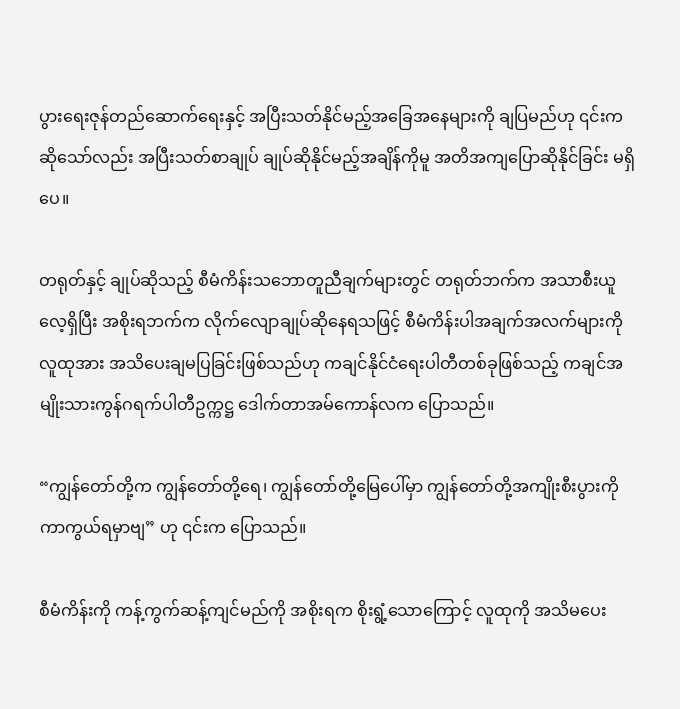ပွားရေးဇုန်တည်ဆောက်ရေးနှင့် အပြီးသတ်နိုင်မည့်အခြေအနေများကို ချပြမည်ဟု ၎င်းကဆိုသော်လည်း အပြီးသတ်စာချုပ် ချုပ်ဆိုနိုင်မည့်အချိန်ကိုမူ အတိအကျပြောဆိုနိုင်ခြင်း မရှိပေ။

တရုတ်နှင့် ချုပ်ဆိုသည့် စီမံကိန်းသဘောတူညီချက်များတွင် တရုတ်ဘက်က အသာစီးယူလေ့ရှိပြီး အစိုးရဘက်က လိုက်လျောချုပ်ဆိုနေရသဖြင့် စီမံကိန်းပါအချက်အလက်များကို လူထုအား အသိပေးချမပြခြင်းဖြစ်သည်ဟု ကချင်နိုင်ငံရေးပါတီတစ်ခုဖြစ်သည့် ကချင်အမျိုးသားကွန်ဂရက်ပါတီဥက္ကဋ္ဌ ဒေါက်တာအမ်ကောန်လက ပြောသည်။

“ကျွန်တော်တို့က ကျွန်တော်တို့ရေ၊ ကျွန်တော်တို့မြေပေါ်မှာ ကျွန်တော်တို့အကျိုးစီးပွားကို ကာကွယ်ရမှာဗျ” ဟု ၎င်းက ပြောသည်။

စီမံကိန်းကို ကန့်ကွက်ဆန့်ကျင်မည်ကို အစိုးရက စိုးရွံ့သောကြောင့် လူထုကို အသိမပေး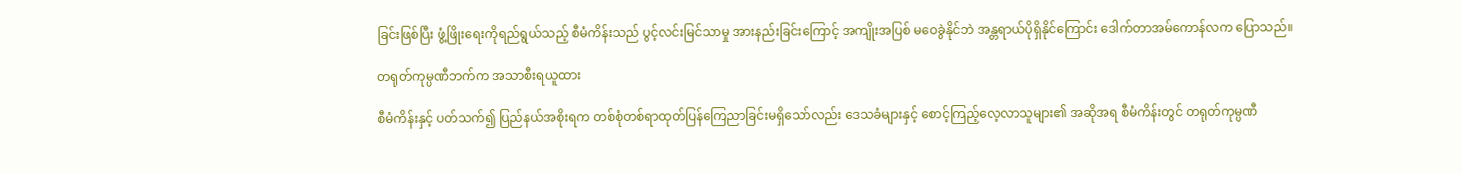ခြင်းဖြစ်ပြီး ဖွံ့ဖြိုးရေးကိုရည်ရွယ်သည့် စီမံကိန်းသည် ပွင့်လင်းမြင်သာမှု အားနည်းခြင်းကြောင့် အကျိုးအပြစ် မဝေခွဲနိုင်ဘဲ အန္တရာယ်ပိုရှိနိုင်ကြောင်း ဒေါက်တာအမ်ကောန်လက ပြောသည်။

တရုတ်ကုမ္ပဏီဘက်က အသာစီးရယူထား

စီမံကိန်းနှင့် ပတ်သက်၍ ပြည်နယ်အစိုးရက တစ်စုံတစ်ရာထုတ်ပြန်ကြေညာခြင်းမရှိသော်လည်း ဒေသခံများနှင့် စောင့်ကြည့်လေ့လာသူများ၏ အဆိုအရ စီမံကိန်းတွင် တရုတ်ကုမ္ပဏီ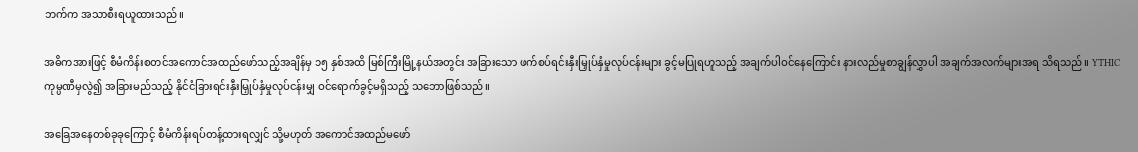ဘက်က အသာစီးရယူထားသည်။

အဓိကအားဖြင့် စီမံကိန်းစတင်အကောင်အထည်ဖော်သည့်အချိန်မှ ၁၅ နှစ်အထိ မြစ်ကြီးမြို့နယ်အတွင်း အခြားသော ဖက်စပ်ရင်းနှီးမြှုပ်နှံမှုလုပ်ငန်းများ ခွင့်မပြုရဟူသည့် အချက်ပါဝင်နေကြောင်း နားလည်မှုစာချွန်လွှာပါ အချက်အလက်များအရ သိရသည်။ YTHIC ကုမ္ပဏီမှလွဲ၍ အခြားမည်သည့် နိုင်ငံခြားရင်းနှီးမြှုပ်နှံမှုလုပ်ငန်းမျှ ဝင်ရောက်ခွင့်မရှိသည့် သဘောဖြစ်သည်။

အခြေအနေတစ်ခုခုကြောင့် စီမံကိန်းရပ်တန့်ထားရလျှင် သို့မဟုတ် အကောင်အထည်မဖော်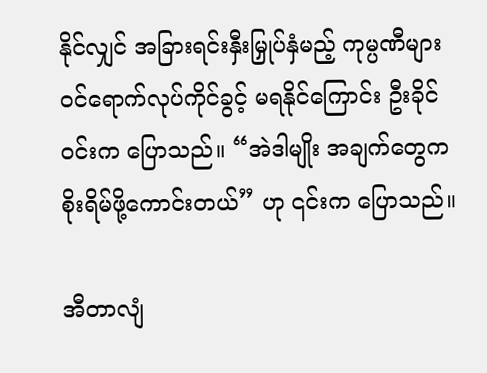နိုင်လျှင် အခြားရင်းနှီးမြှုပ်နှံမည့် ကုမ္ပဏီများ ဝင်ရောက်လုပ်ကိုင်ခွင့် မရနိုင်ကြောင်း ဦးခိုင်ဝင်းက ပြောသည်။ “အဲဒါမျိုး အချက်တွေက စိုးရိမ်ဖို့ကောင်းတယ်” ဟု ၎င်းက ပြောသည်။

အီတာလျံ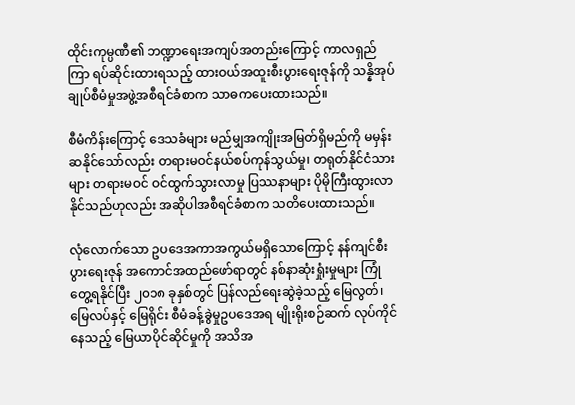ထိုင်းကုမ္ပဏီ၏ ဘဏ္ဍာရေးအကျပ်အတည်းကြောင့် ကာလရှည်ကြာ ရပ်ဆိုင်းထားရသည့် ထားဝယ်အထူးစီးပွားရေးဇုန်ကို သန္နိအုပ်ချုပ်စီမံမှုအဖွဲ့အစီရင်ခံစာက သာဓကပေးထားသည်။

စီမံကိန်းကြောင့် ဒေသခံများ မည်မျှအကျိုးအမြတ်ရှိမည်ကို မမှန်းဆနိုင်သော်လည်း တရားမဝင်နယ်စပ်ကုန်သွယ်မှု၊ တရုတ်နိုင်ငံသားများ တရားမဝင် ဝင်ထွက်သွားလာမှု ပြဿနာများ ပိုမိုကြီးထွားလာနိုင်သည်ဟုလည်း အဆိုပါအစီရင်ခံစာက သတိပေးထားသည်။

လုံလောက်သော ဥပဒေအကာအကွယ်မရှိသောကြောင့် နန်ကျင်စီးပွားရေးဇုန် အကောင်အထည်ဖော်ရာတွင် နစ်နာဆုံးရှုံးမှုများ ကြုံတွေ့ရနိုင်ပြီး ၂၀၁၈ ခုနှစ်တွင် ပြန်လည်ရေးဆွဲခဲ့သည့် မြေလွတ်၊မြေလပ်နှင့် မြေရိုင်း စီမံခန့်ခွဲမှုဥပဒေအရ မျိုးရိုးစဉ်ဆက် လုပ်ကိုင်နေသည့် မြေယာပိုင်ဆိုင်မှုကို အသိအ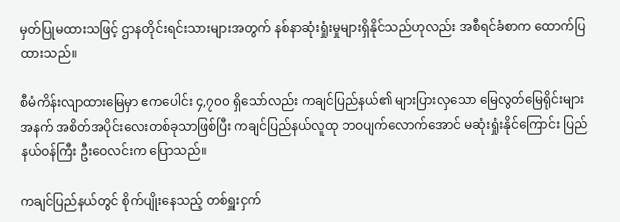မှတ်ပြုမထားသဖြင့် ဌာနတိုင်းရင်းသားများအတွက် နစ်နာဆုံးရှုံးမှုများရှိနိုင်သည်ဟုလည်း အစီရင်ခံစာက ထောက်ပြထားသည်။

စီမံကိန်းလျာထားမြေမှာ ဧကပေါင်း ၄,၇၀၀ ရှိသော်လည်း ကချင်ပြည်နယ်၏ များပြားလှသော မြေလွတ်မြေရိုင်းများအနက် အစိတ်အပိုင်းလေးတစ်ခုသာဖြစ်ပြီး ကချင်ပြည်နယ်လူထု ဘဝပျက်လောက်အောင် မဆုံးရှုံးနိုင်ကြောင်း ပြည်နယ်ဝန်ကြီး ဦးဝေလင်းက ပြောသည်။

ကချင်ပြည်နယ်တွင် စိုက်ပျိုးနေသည့် တစ်ရှူးငှက်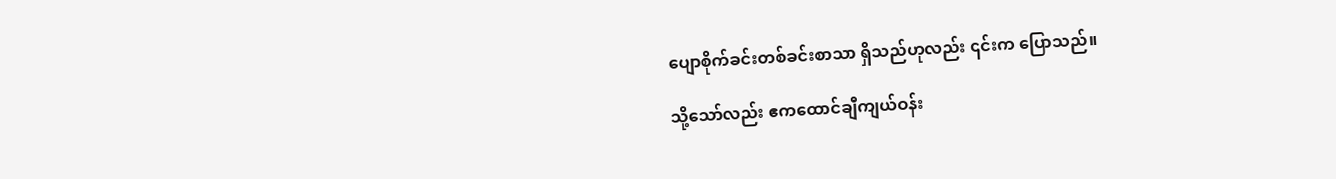ပျောစိုက်ခင်းတစ်ခင်းစာသာ ရှိသည်ဟုလည်း ၎င်းက ပြောသည်။

သို့သော်လည်း ဧကထောင်ချီကျယ်ဝန်း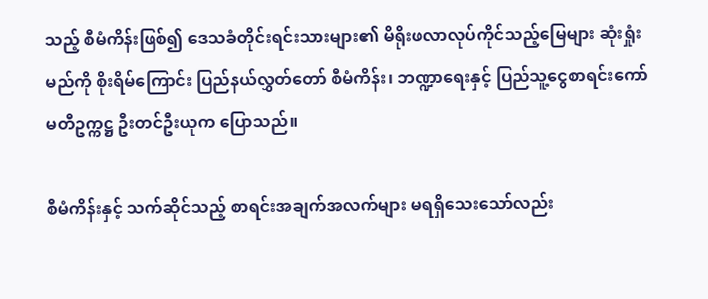သည့် စီမံကိန်းဖြစ်၍ ဒေသခံတိုင်းရင်းသားများ၏ မိရိုးဖလာလုပ်ကိုင်သည့်မြေများ ဆုံးရှုံးမည်ကို စိုးရိမ်ကြောင်း ပြည်နယ်လွှတ်တော် စီမံကိန်း၊ ဘဏ္ဍာရေးနှင့် ပြည်သူ့ငွေစာရင်းကော်မတီဥက္ကဋ္ဌ ဦးတင်ဦးယုက ပြောသည်။

စီမံကိန်းနှင့် သက်ဆိုင်သည့် စာရင်းအချက်အလက်များ မရရှိသေးသော်လည်း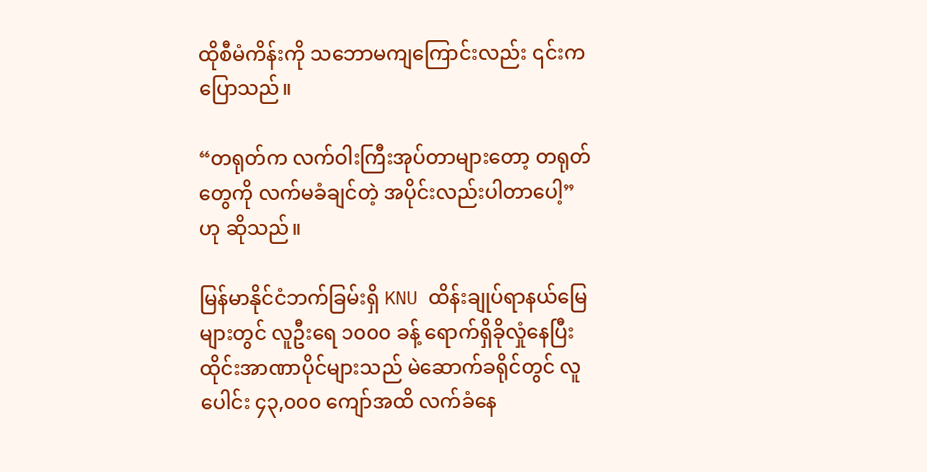ထိုစီမံကိန်းကို သဘောမကျကြောင်းလည်း ၎င်းက ပြောသည်။

“တရုတ်က လက်ဝါးကြီးအုပ်တာများတော့ တရုတ်တွေကို လက်မခံချင်တဲ့ အပိုင်းလည်းပါတာပေါ့” ဟု ဆိုသည်။

မြန်မာနိုင်ငံဘက်ခြမ်းရှိ KNU ထိန်းချုပ်ရာနယ်မြေများတွင် လူဦးရေ ၁၀၀၀ ခန့် ရောက်ရှိခိုလှုံနေပြီး  ထိုင်းအာဏာပိုင်များသည် မဲဆောက်ခရိုင်တွင် လူပေါင်း ၄၃,၀၀၀ ကျော်အထိ လက်ခံနေ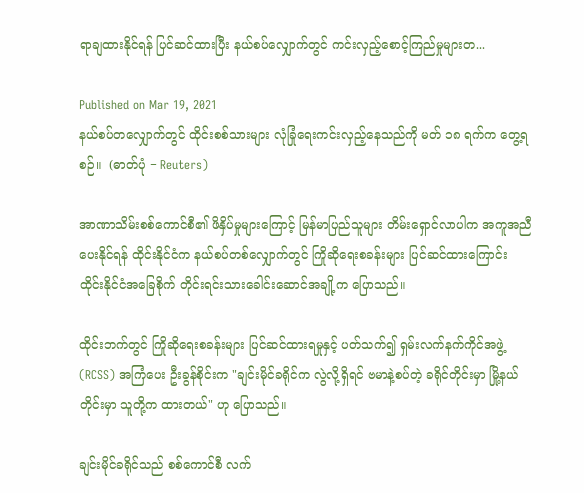ရာချထားနိုင်ရန် ပြင်ဆင်ထားပြီး နယ်စပ်လျှောက်တွင် ကင်းလှည့်စောင့်ကြည်မှုများတ...

Published on Mar 19, 2021
နယ်စပ်တလျှောက်တွင် ထိုင်းစစ်သားများ လုံခြုံရေးကင်းလှည့်နေသည်ကို မတ် ၁၈ ရက်က တွေ့ရစဉ်။  (ဓာတ်ပုံ − Reuters)

အာဏာသိမ်းစစ်ကောင်စီ၏ ဖိနှိပ်မှုများကြောင့် မြန်မာပြည်သူများ တိမ်းရှောင်လာပါက အကူအညီပေးနိုင်ရန် ထိုင်းနိုင်ငံက နယ်စပ်တစ်လျှောက်တွင် ကြိုဆိုရေးစခန်းများ ပြင်ဆင်ထားကြောင်း ထိုင်းနိုင်ငံအခြေစိုက် တိုင်းရင်းသားခေါင်းဆောင်အချို့က ပြောသည်။

ထိုင်းဘက်တွင် ကြိုဆိုရေးစခန်းများ ပြင်ဆင်ထားရမှုနှင့် ပတ်သက်၍ ရှမ်းလက်နက်ကိုင်အဖွဲ့ (RCSS) အကြံပေး ဦးခွန်စိုင်းက "ချင်းမိုင်ခရိုင်က လွဲလို့ရှိရင် ဗမာနဲ့စပ်တဲ့ ခရိုင်တိုင်းမှာ မြို့နယ်တိုင်းမှာ သူတို့က ထားတယ်" ဟု ပြောသည်။

ချင်းမိုင်ခရိုင်သည် စစ်ကောင်စီ လက်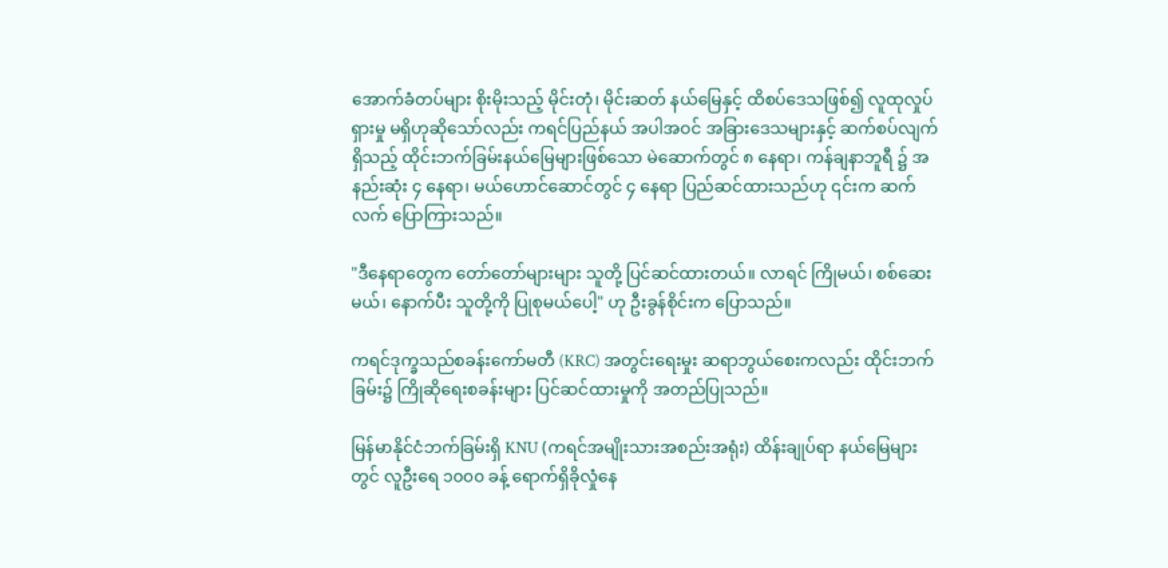အောက်ခံတပ်များ စိုးမိုးသည့် မိုင်းတုံ၊ မိုင်းဆတ် နယ်မြေနှင့် ထိစပ်ဒေသဖြစ်၍ လူထုလှုပ်ရှားမှု မရှိဟုဆိုသော်လည်း ကရင်ပြည်နယ် အပါအဝင် အခြားဒေသများနှင့် ဆက်စပ်လျက်ရှိသည့် ထိုင်းဘက်ခြမ်းနယ်မြေများဖြစ်သော မဲ‌ဆောက်တွင် ၈ နေရာ၊ ကန်ချနာဘူရီ ၌ အနည်းဆုံး ၄ နေရာ၊ မယ်ဟောင်ဆောင်တွင် ၄ နေရာ ပြည်ဆင်ထားသည်ဟု ၎င်းက ဆက်လက် ပြောကြားသည်။

"ဒီနေရာတွေက တော်တော်များများ သူတို့ ပြင်ဆင်ထားတယ်။ လာရင် ကြိုမယ်၊ စစ်ဆေးမယ်၊ နောက်ပီး သူတို့ကို ပြုစုမယ်ပေါ့" ဟု ဦးခွန်စိုင်းက ပြောသည်။

ကရင်ဒုက္ခသည်စခန်းကော်မတီ (KRC) အတွင်းရေးမှုး ဆရာဘွယ်စေးကလည်း ထိုင်းဘက်ခြမ်း၌ ကြိုဆိုရေးစခန်းများ ပြင်ဆင်ထားမှုကို အတည်ပြုသည်။

မြန်မာနိုင်ငံဘက်ခြမ်းရှိ KNU (ကရင်အမျိုးသားအစည်းအရုံး) ထိန်းချုပ်ရာ နယ်မြေများတွင် လူဦးရေ ၁၀၀၀ ခန့် ရောက်ရှိခိုလှုံနေ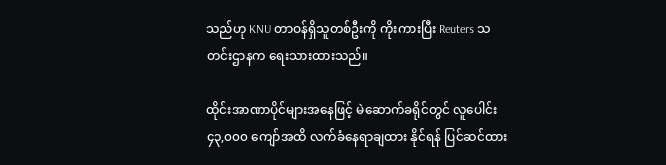သည်ဟု KNU တာဝန်ရှိသူတစ်ဦးကို ကိုးကားပြီး Reuters သတင်းဌာနက ရေးသားထားသည်။

ထိုင်းအာဏာပိုင်များအနေဖြင့် မဲဆောက်ခရိုင်တွင် လူပေါင်း ၄၃,၀၀၀ ကျော်အထိ လက်ခံနေရာချထား နိုင်ရန် ပြင်ဆင်ထား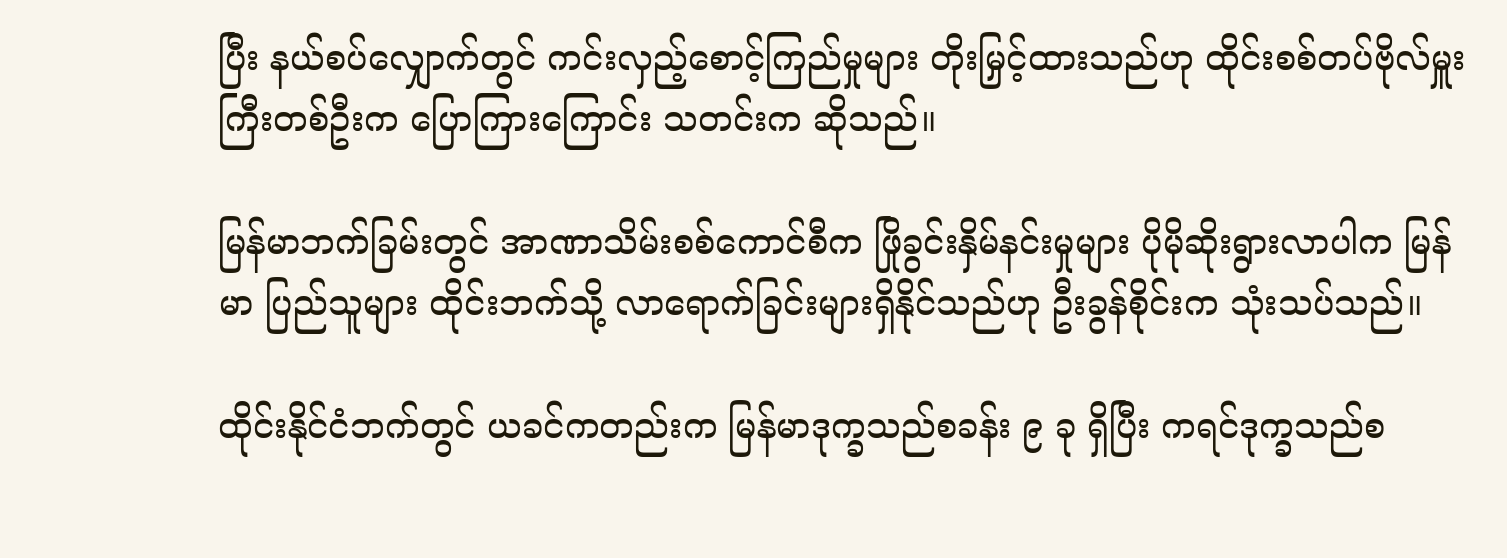ပြီး နယ်စပ်လျှောက်တွင် ကင်းလှည့်စောင့်ကြည်မှုများ တိုးမြှင့်ထားသည်ဟု ထိုင်းစစ်တပ်ဗိုလ်မှူးကြီးတစ်ဦးက ပြောကြားကြောင်း သတင်းက ဆိုသည်။

မြန်မာဘက်ခြမ်းတွင် အာဏာသိမ်းစစ်ကောင်စီက ဖြိုခွင်းနှိမ်နင်းမှုများ ပိုမိုဆိုးရွားလာပါက မြန်မာ ပြည်သူများ ထိုင်းဘက်သို့ လာရောက်ခြင်းများရှိနိုင်သည်ဟု ဦးခွန်စိုင်းက သုံးသပ်သည်။

ထိုင်းနိုင်ငံဘက်တွင် ယခင်ကတည်းက မြန်မာဒုက္ခသည်စခန်း ၉ ခု ရှိပြီး ကရင်ဒုက္ခသည်စ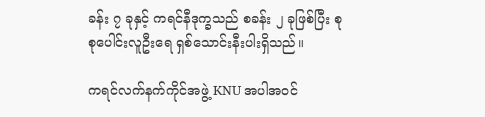ခန်း ၇ ခုနှင့် ကရင်နီဒုက္ခသည် စခန်း ၂ ခုဖြစ်ပြီး စုစုပေါင်းလူဦးရေ ရှစ်သောင်းနီးပါးရှိသည်။

ကရင်လက်နက်ကိုင်အဖွဲ့ KNU အပါအဝင်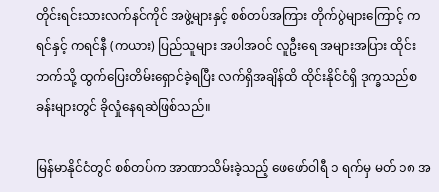တိုင်းရင်းသားလက်နင်ကိုင် အဖွဲ့များနှင့် စစ်တပ်အကြား တိုက်ပွဲများကြောင့် ကရင်နှင့် ကရင်နီ (ကယား) ပြည်သူများ အပါအဝင် လူဦးရေ အများအပြား ထိုင်းဘက်သို့ ထွက်ပြေးတိမ်းရှောင်ခဲ့ရပြီး လက်ရှိအချိန်ထိ ထိုင်းနိုင်ငံရှိ ဒုက္ခသည်စခန်းများတွင် ခိုလှုံနေရဆဲဖြစ်သည်။

မြန်မာနိုင်ငံတွင် စစ်တပ်က အာဏာသိမ်းခဲ့သည့် ဖေဖော်ဝါရီ ၁ ရက်မှ မတ် ၁၈ အ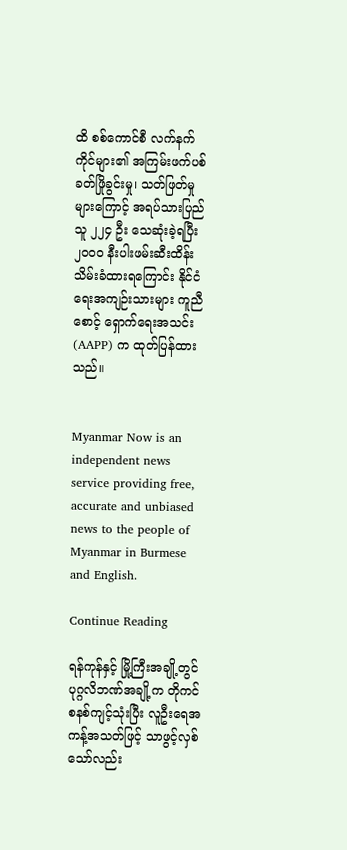ထိ စစ်ကောင်စီ လက်နက်ကိုင်များ၏ အကြမ်းဖက်ပစ်ခတ်ဖြိုခွင်းမှု၊ သတ်ဖြတ်မှုများကြောင့် အရပ်သားပြည်သူ ၂၂၄ ဦး သေဆုံးခဲ့ရပြီး ၂၀၀၀ နီးပါးဖမ်းဆီးထိန်းသိမ်းခံထားရကြောင်း နိုင်ငံရေးအကျဉ်းသားများ ကူညီစောင့် ရှောက်ရေးအသင်း (AAPP) က ထုတ်ပြန်ထားသည်။


Myanmar Now is an independent news service providing free, accurate and unbiased news to the people of Myanmar in Burmese and English.

Continue Reading

ရန်ကုန်နှင့် မြို့ကြီးအချို့တွင် ပုဂ္ဂလိဘဏ်အချို့က တိုကင်စနစ်ကျင့်သုံးပြီး လူဦးရေအကန့်အသတ်ဖြင့် သာဖွင့်လှစ်သော်လည်း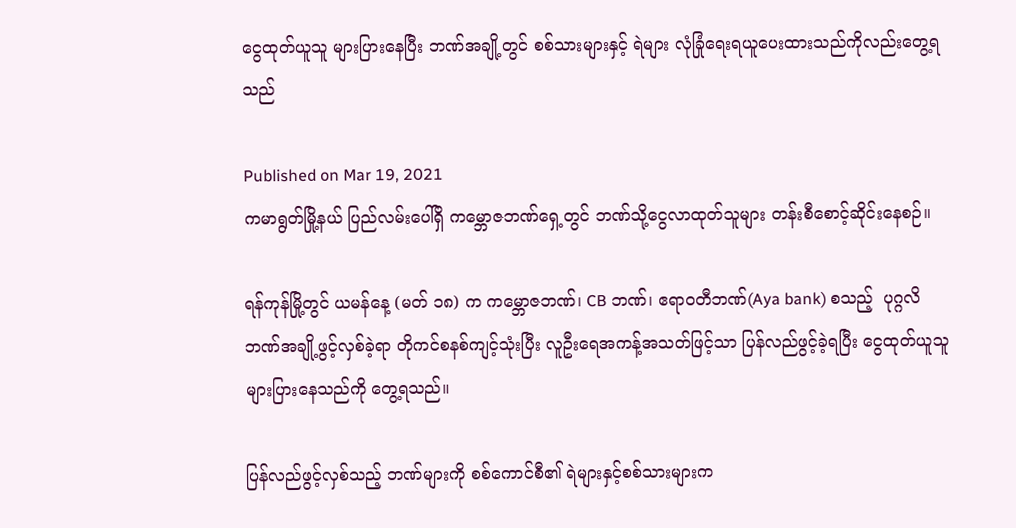ငွေထုတ်ယူသူ များပြားနေပြီး ဘဏ်အချို့တွင် စစ်သားများနှင့် ရဲများ လုံခြုံရေးရယူပေးထားသည်ကိုလည်းတွေ့ရသည်

Published on Mar 19, 2021
ကမာရွတ်မြို့နယ် ပြည်လမ်းပေါ်ရှိ ကမ္ဘောဇဘဏ်ရှေ့တွင် ဘဏ်သို့ငွေလာထုတ်သူများ တန်းစီစောင့်ဆိုင်းနေစဉ်။

ရန်ကုန်မြို့တွင် ယမန်နေ့ (မတ် ၁၈) က ကမ္ဘောဇဘဏ်၊ CB ဘဏ်၊ ဧရာဝတီဘဏ်(Aya bank) စသည့်  ပုဂ္ဂလိဘဏ်အချို့ဖွင့်လှစ်ခဲ့ရာ တိုကင်စနစ်ကျင့်သုံးပြီး လူဦးရေအကန့်အသတ်ဖြင့်သာ ပြန်လည်ဖွင့်ခဲ့ရပြီး ငွေထုတ်ယူသူ များပြားနေသည်ကို တွေ့ရသည်။

ပြန်လည်ဖွင့်လှစ်သည့် ဘဏ်များကို စစ်ကောင်စီ၏ ရဲများနှင့်စစ်သားများက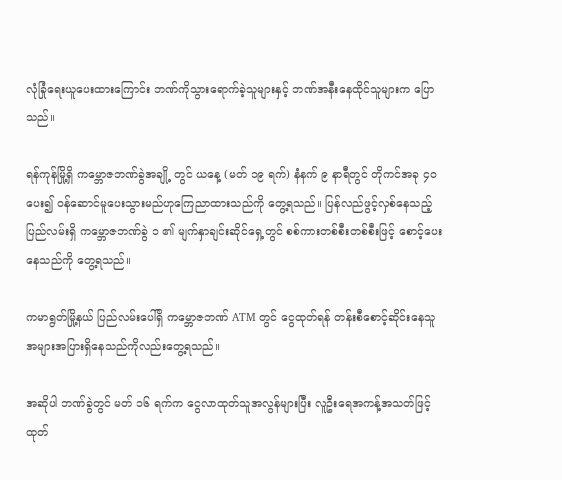လုံခြုံရေးယူပေးထားကြောင်း ဘဏ်ကိုသွားရောက်ခဲ့သူများနှင့် ဘဏ်အနီးနေထိုင်သူများက ပြောသည်။

ရန်ကုန်မြို့ရှိ ကမ္ဘောဇဘဏ်ခွဲအချို့ တွင် ယနေ့ (မတ် ၁၉ ရက်) နံနက် ၉ နာရီတွင် တိုကင်အခု ၄၀ ပေး၍ ဝန်ဆောင်မူပေးသွားမည်ဟုကြေညာထားသည်ကို တွေ့ရသည်။ ပြန်လည်ဖွင့်လှစ်နေသည့် ပြည်လမ်းရှိ ကမ္ဘောဇဘဏ်ခွဲ ၁ ၏ မျက်နှာချင်းဆိုင်ရှေ့တွင် စစ်ကားတစ်စီးတစ်စီးဖြင့် စောင့်ပေးနေသည်ကို တွေ့ရသည်။

ကမာရွတ်မြို့နယ် ပြည်လမ်းပေါ်ရှိ ကမ္ဘောဇဘဏ် ATM တွင် ငွေထုတ်ရန် တန်းစီစောင့်ဆိုင်းနေသူ အများအပြားရှိနေသည်ကိုလည်းတွေ့ရသည်။

အဆိုပါ ဘဏ်ခွဲတွင် မတ် ၁၆ ရက်က ငွေလာထုတ်သူအလွန်များပြီး လူဦးရေအကန့်အသတ်ဖြင့်ထုတ်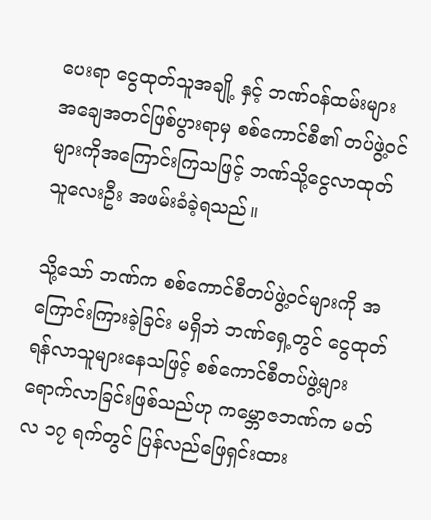ပေးရာ ငွေထုတ်သူအချို့ နှင့် ဘဏ်ဝန်ထမ်းများ အချေအတင်ဖြစ်ပွားရာမှ စစ်ကောင်စီ၏ တပ်ဖွဲ့ဝင် များကိုအကြောင်းကြသဖြင့် ဘဏ်သို့ငွေလာထုတ်သူလေးဦး အဖမ်းခံခဲ့ရသည်။

သို့သော် ဘဏ်က စစ်ကောင်စီတပ်ဖွဲ့ဝင်များကို အကြောင်းကြားခဲ့ခြင်း မရှိဘဲ ဘဏ်ရှေ့တွင် ငွေထုတ်ရန်လာသူများနေသဖြင့် စစ်ကောင်စီတပ်ဖွဲ့များ ရောက်လာခြင်းဖြစ်သည်ဟု ကမ္ဘောဇဘဏ်က မတ်လ ၁၇ ရက်တွင် ပြန်လည်ဖြေရှင်းထား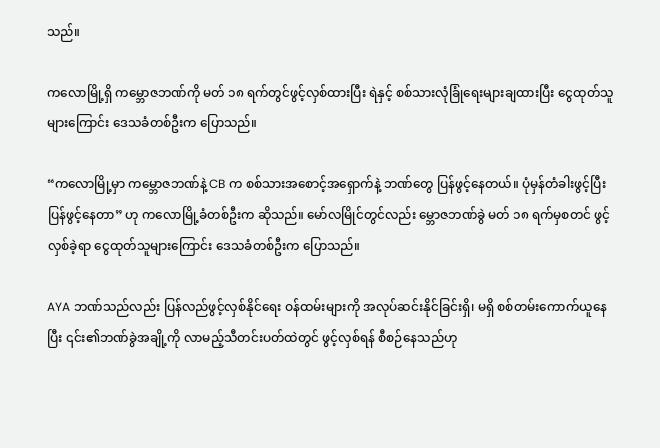သည်။

ကလောမြို့ရှိ ကမ္ဘောဇဘဏ်ကို မတ် ၁၈ ရက်တွင်ဖွင့်လှစ်ထားပြီး ရဲနှင့် စစ်သားလုံခြုံရေးများချထားပြီး ငွေထုတ်သူများကြောင်း ဒေသခံတစ်ဦးက ပြောသည်။

“ကလောမြို့မှာ ကမ္ဘောဇဘဏ်နဲ့ CB က စစ်သားအစောင့်အရှောက်နဲ့ ဘဏ်တွေ ပြန်ဖွင့်နေတယ်။ ပုံမှန်တံခါးဖွင့်ပြီး ပြန်ဖွင့်နေတာ” ဟု ကလောမြို့ခံတစ်ဦးက ဆိုသည်။ မော်လမြိုင်တွင်လည်း မ္ဘောဇဘဏ်ခွဲ မတ် ၁၈ ရက်မှစတင် ဖွင့်လှစ်ခဲ့ရာ ငွေထုတ်သူများကြောင်း ဒေသခံတစ်ဦးက ပြောသည်။

AYA ဘဏ်သည်လည်း ပြန်လည်ဖွင့်လှစ်နိုင်ရေး ဝန်ထမ်းများကို အလုပ်ဆင်းနိုင်ခြင်းရှိ၊ မရှိ စစ်တမ်းကောက်ယူနေပြီး ၎င်း၏ဘဏ်ခွဲအချို့ကို လာမည့်သီတင်းပတ်ထဲတွင် ဖွင့်လှစ်ရန် စီစဉ်နေသည်ဟု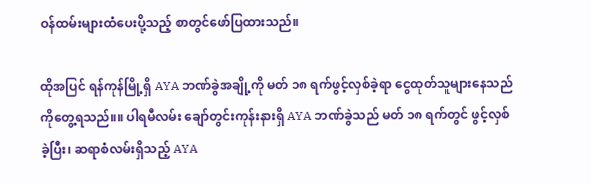ဝန်ထမ်းများထံပေးပို့သည့် စာတွင်ဖော်ပြထားသည်။

ထိုအပြင် ရန်ကုန်မြို့ရှိ AYA ဘဏ်ခွဲအချို့ကို မတ် ၁၈ ရက်ဖွင့်လှစ်ခဲ့ရာ ငွေထုတ်သူများနေသည်ကိုတွေ့ရသည်။။ ပါရမီလမ်း ချော်တွင်းကုန်းနားရှိ AYA ဘဏ်ခွဲသည် မတ် ၁၈ ရက်တွင် ဖွင့်လှစ်ခဲ့ပြီး၊ ဆရာစံလမ်းရှိသည့် AYA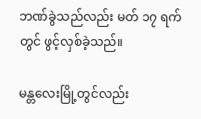ဘဏ်ခွဲသည်လည်း မတ် ၁၇ ရက်တွင် ဖွင့်လှစ်ခဲ့သည်။

မန္တလေးမြို့တွင်လည်း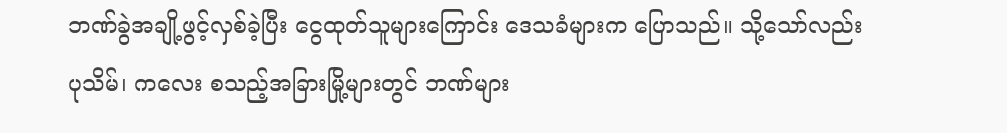ဘဏ်ခွဲအချို့ဖွင့်လှစ်ခဲ့ပြီး ငွေထုတ်သူများကြောင်း ဒေသခံများက ပြောသည်။ သို့သော်လည်း ပုသိမ်၊ ကလေး စသည့်အခြားမြို့များတွင် ဘဏ်များ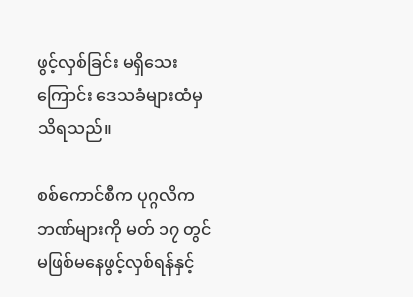ဖွင့်လှစ်ခြင်း မရှိသေးကြောင်း ဒေသခံများထံမှ သိရသည်။

စစ်ကောင်စီက ပုဂ္ဂလိကဘဏ်များကို မတ် ၁၇ တွင် မဖြစ်မနေဖွင့်လှစ်ရန်နှင့်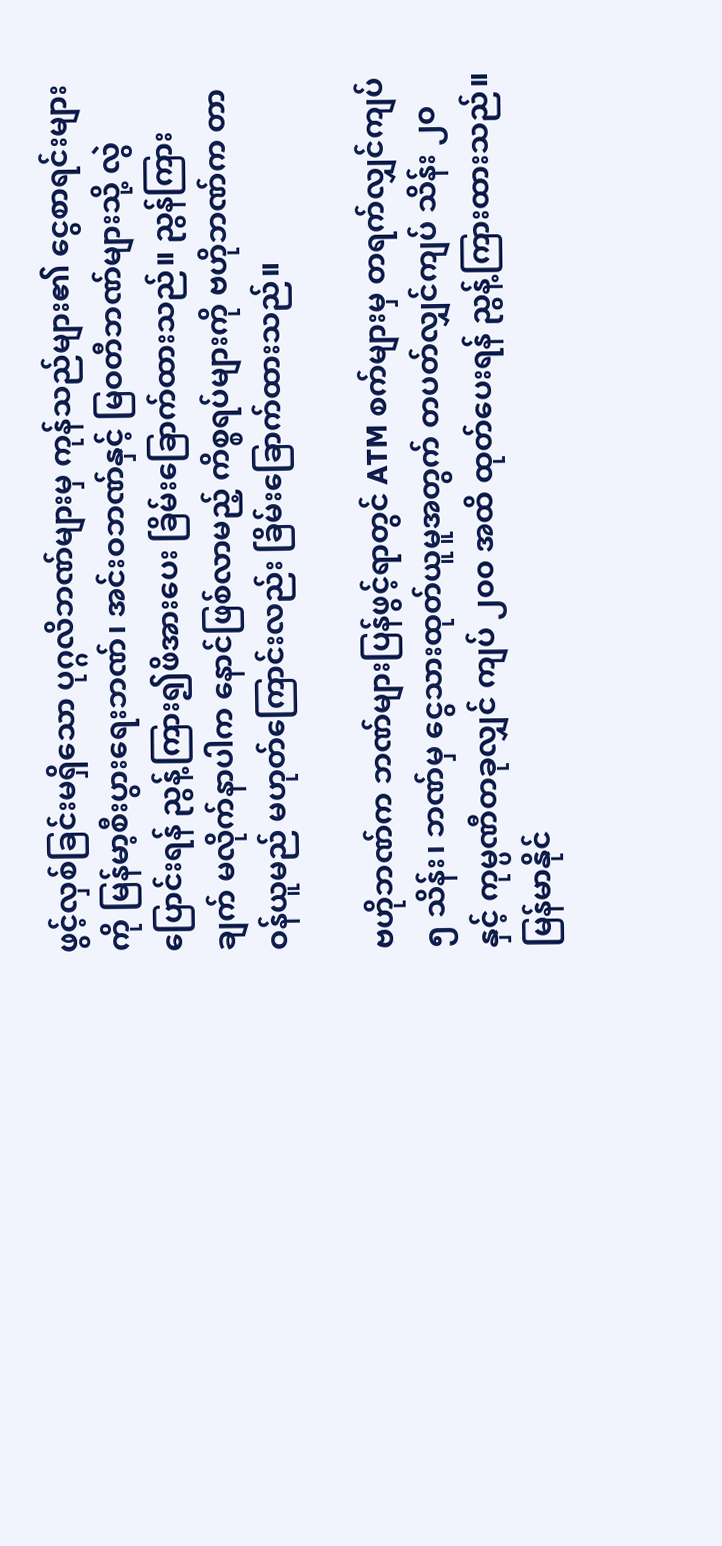ဖွင့်လှစ်ခြင်းမရှိသော ပုဂ္ဂလိဘဏ်များမှ ကုန်သည်များ၏ ငွေစာရင်းများကို မြန်မာ့စီးပွားရေးဘဏ်၊ အင်းဝဘဏ်နှင့် မြဝတီဘဏ်များသို့ လွဲပြောင်းရန် ညွန့်ကြား၍ဖိအားပေး ခြိမ်းခြောက်ထားသည်။ ညွန်ကြားချက် မလိုက်နာပါက နောင်ဖြစ်လာမည့် ကိစ္စရပ်များကို ဗဟိုဘဏ်က တာဝန်ယူမည် မဟုတ်ကြောင်းလည်း ခြိမ်းခြောက်ထားသည်။

ဗဟိုဘဏ်က ဘဏ်များပြန်ဖွင့်ရာတွင် ATM စက်များမှ တရက်လျှင်ကျပ် ၅ သိန်း၊ ဘဏ်မှ ငွေသားထုတ်ယူမူအတွက် တပတ်လျှင်ကျပ် သိန်း ၂၀ နှင့် ကုမ္ပဏီတခုလျှင် ကျပ် ၂၀၀ အထိ ထုတ်ပေးရန် ညွန့်ကြားထားသည်။ မြန်မာနိုင်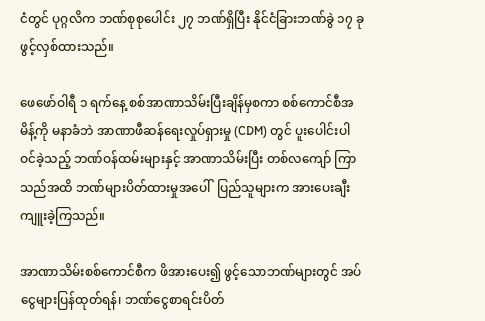ငံတွင် ပုဂ္ဂလိက ဘဏ်စုစုပေါင်း ၂၇ ဘဏ်ရှိပြီး နိုင်ငံခြားဘဏ်ခွဲ ၁၇ ခုဖွင့်လှစ်ထားသည်။

ဖေဖော်ဝါရီ ၁ ရက်နေ့ စစ်အာဏာသိမ်းပြီးချိန်မှစကာ စစ်ကောင်စီအမိန့်ကို မနာခံဘဲ အာဏာဖီဆန်ရေးလှုပ်ရှားမှု (CDM) တွင် ပူးပေါင်းပါဝင်ခဲ့သည့် ဘဏ်ဝန်ထမ်းများနှင့် အာဏာသိမ်းပြီး တစ်လကျော် ကြာသည်အထိ ဘဏ်များပိတ်ထားမှုအပေါ်  ပြည်သူများက အားပေးချီးကျူးခဲ့ကြသည်။

အာဏာသိမ်းစစ်ကောင်စီက ဖိအားပေး၍ ဖွင့်သောဘဏ်များတွင် အပ်ငွေများပြန်ထုတ်ရန်၊ ဘဏ်ငွေစာရင်းပိတ်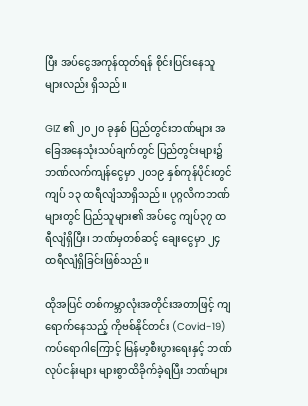ပြီး အပ်ငွေအကုန်ထုတ်ရန် စိုင်းပြင်းနေသူများလည်း ရှိသည်။

GIZ ၏ ၂၀၂၀ ခုနှစ် ပြည်တွင်းဘဏ်များ အခြေအနေသုံးသပ်ချက်တွင် ပြည်တွင်းများ၌ ဘဏ်လက်ကျန်ငွေမှာ ၂၀၁၉ နှစ်ကုန်ပိုင်းတွင် ကျပ် ၁၃ ထရီလျံသာရှိသည်။ ပုဂ္ဂလိကဘဏ်များတွင် ပြည်သူများ၏ အပ်ငွေ ကျပ်၃၇ ထရီလျံရှိပြီး၊ ဘဏ်မှတစ်ဆင့် ချေးငွေမှာ ၂၄ ထရီလျံရှိခြင်းဖြစ်သည်။

ထိုအပြင် တစ်ကမ္ဘာလုံးအတိုင်းအတာဖြင့် ကျရောက်နေသည့် ကိုဗစ်နိုင်တင်း (Covid-19) ကပ်ရောဂါကြောင့် မြန်မာ့စီးပွားရေးနှင့် ဘဏ်လုပ်ငန်းများ များစွာထိခိုက်ခဲ့ရပြီး ဘဏ်များ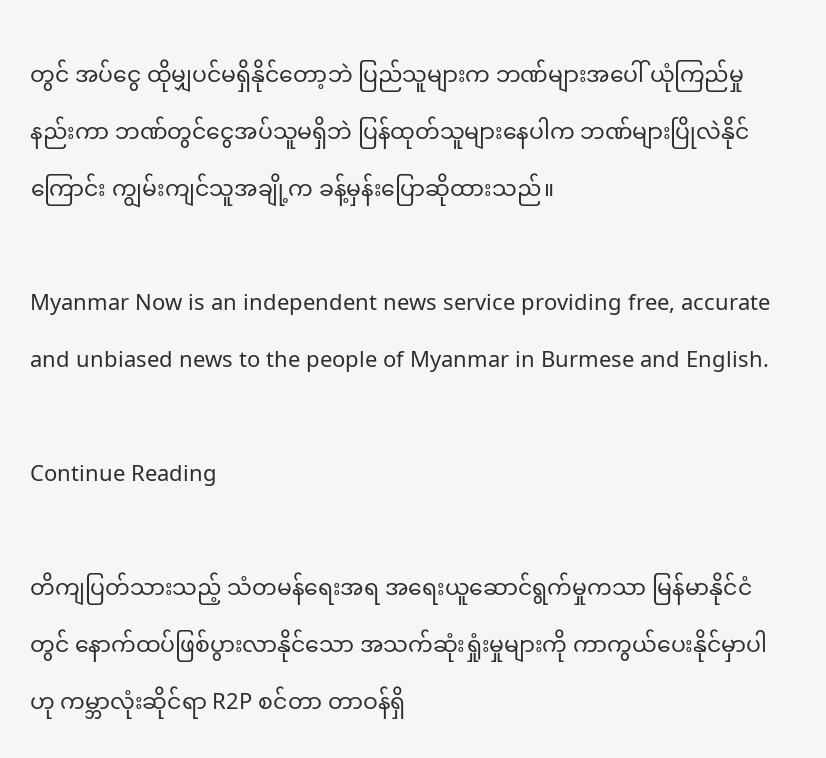တွင် အပ်ငွေ ထိုမျှပင်မရှိနိုင်တော့ဘဲ ပြည်သူများက ဘဏ်များအပေါ် ယုံကြည်မှုနည်းကာ ဘဏ်တွင်ငွေအပ်သူမရှိဘဲ ပြန်ထုတ်သူများနေပါက ဘဏ်များပြိုလဲနိုင်ကြောင်း ကျွမ်းကျင်သူအချို့က ခန့်မှန်းပြောဆိုထားသည်။

Myanmar Now is an independent news service providing free, accurate and unbiased news to the people of Myanmar in Burmese and English.

Continue Reading

တိကျပြတ်သားသည့် သံတမန်ရေးအရ အရေးယူဆောင်ရွက်မှုကသာ မြန်မာနိုင်ငံတွင် နောက်ထပ်ဖြစ်ပွားလာနိုင်သော အသက်ဆုံးရှုံးမှုများကို ကာကွယ်ပေးနိုင်မှာပါဟု ကမ္ဘာလုံးဆိုင်ရာ R2P စင်တာ တာဝန်ရှိ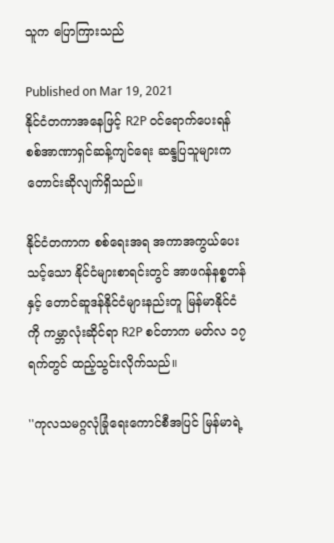သူက ပြောကြားသည်

Published on Mar 19, 2021
နိုင်ငံတကာအနေဖြင့် R2P ဝင်ရောက်ပေးရန် စစ်အာဏာရှင်ဆန့်ကျင်ရေး ဆန္ဒပြသူများက တောင်းဆိုလျက်ရှိသည်။

နိုင်ငံတကာက စစ်ရေးအရ အကာအကွယ်ပေးသင့်သော နိုင်ငံများစာရင်းတွင် အာဖဂန်နစ္စတန်နှင့် တောင်ဆူဒန်နိုင်ငံများနည်းတူ မြန်မာနိုင်ငံကို ကမ္ဘာလုံးဆိုင်ရာ R2P စင်တာက မတ်လ ၁၇ ရက်တွင် ထည့်သွင်းလိုက်သည်။

''ကုလသမဂ္ဂလုံခြုံရေးကောင်စီအပြင် မြန်မာရဲ့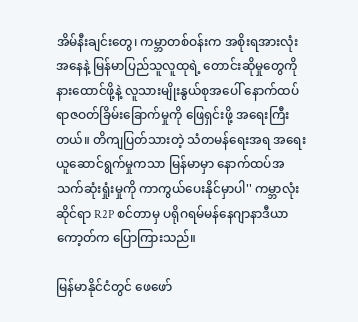အိမ်နီးချင်းတွေ၊ ကမ္ဘာတစ်ဝန်းက အစိုးရအားလုံးအနေနဲ့ မြန်မာပြည်သူလူထုရဲ့ တောင်းဆိုမှုတွေကို နားထောင်ဖို့နဲ့ လူသားမျိုးနွယ်စုအပေါ် နောက်ထပ် ရာဇဝတ်ခြိမ်းခြောက်မှုကို ဖြေရှင်းဖို့ အရေးကြီးတယ်။ တိကျပြတ်သားတဲ့ သံတမန်ရေးအရ အရေးယူဆောင်ရွက်မှုကသာ မြန်မာမှာ နောက်ထပ်အသက်ဆုံးရှုံးမှုကို ကာကွယ်ပေးနိုင်မှာပါ'' ကမ္ဘာလုံးဆိုင်ရာ R2P စင်တာမှ ပရိုဂရမ်မန်နေဂျာနာဒီယာကော့တ်က ပြောကြားသည်။

မြန်မာနိုင်ငံတွင် ဖေဖော်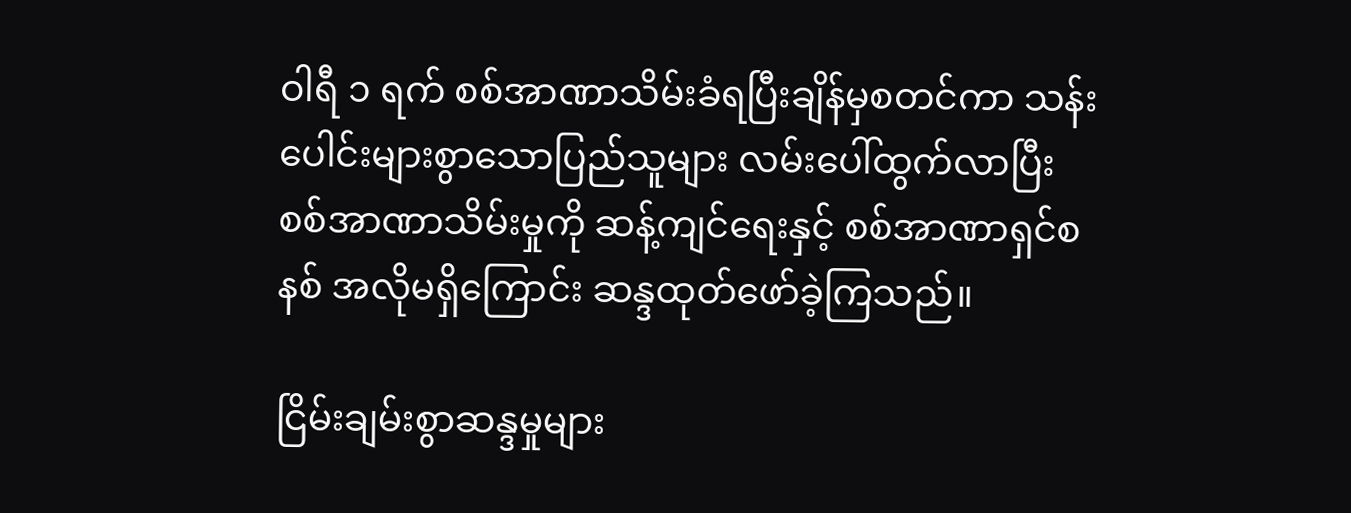ဝါရီ ၁ ရက် စစ်အာဏာသိမ်းခံရပြီးချိန်မှစတင်ကာ သန်းပေါင်းများစွာသောပြည်သူများ လမ်းပေါ်ထွက်လာပြီး စစ်အာဏာသိမ်းမှုကို ဆန့်ကျင်ရေးနှင့် စစ်အာဏာရှင်စနစ် အလိုမရှိကြောင်း ဆန္ဒထုတ်ဖော်ခဲ့ကြသည်။

ငြိမ်းချမ်းစွာဆန္ဒမှုများ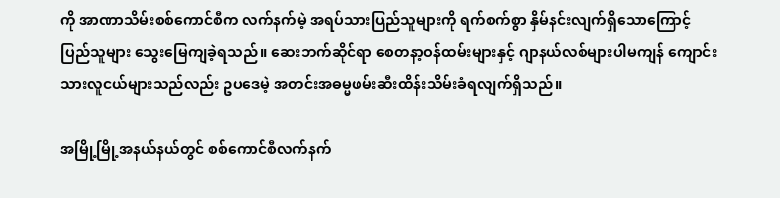ကို အာဏာသိမ်းစစ်ကောင်စီက လက်နက်မဲ့ အရပ်သားပြည်သူများကို ရက်စက်စွာ နှိမ်နင်းလျက်ရှိသောကြောင့် ပြည်သူများ သွေးမြေကျခဲ့ရသည်။ ဆေးဘက်ဆိုင်ရာ စေတနာ့ဝန်ထမ်းများနှင့် ဂျာနယ်လစ်များပါမကျန် ကျောင်းသားလူငယ်များသည်လည်း ဥပဒေမဲ့ အတင်းအဓမ္မဖမ်းဆီးထိန်းသိမ်းခံရလျက်ရှိသည်။

အမြို့မြို့အနယ်နယ်တွင် စစ်ကောင်စီလက်နက်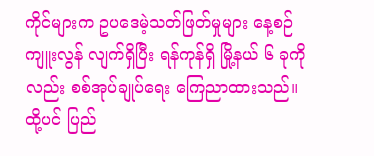ကိုင်များက ဥပဒေမဲ့သတ်ဖြတ်မှုများ နေ့စဉ်ကျူးလွန် လျက်ရှိပြီး ရန်ကုန်ရှိ မြို့နယ် ၆ ခုကိုလည်း စစ်အုပ်ချုပ်ရေး ကြေညာထားသည်။ ထို့ပင် ပြည်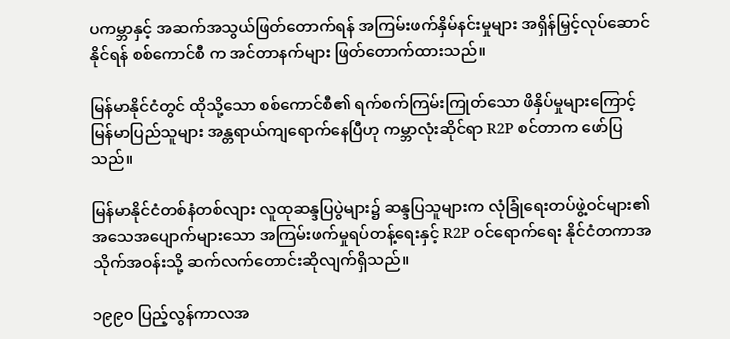ပကမ္ဘာနှင့် အဆက်အသွယ်ဖြတ်တောက်ရန် အကြမ်းဖက်နှိမ်နင်းမှုများ အရှိန်မြှင့်လုပ်ဆောင်နိုင်ရန် စစ်ကောင်စီ က အင်တာနက်များ ဖြတ်တောက်ထားသည်။

မြန်မာနိုင်ငံတွင် ထိုသို့သော စစ်ကောင်စီ၏ ရက်စက်ကြမ်းကြုတ်သော ဖိနှိပ်မှုများကြောင့် မြန်မာပြည်သူများ အန္တရာယ်ကျရောက်နေပြီဟု ကမ္ဘာလုံးဆိုင်ရာ R2P စင်တာက ဖော်ပြသည်။

မြန်မာနိုင်ငံတစ်နံတစ်လျား လူထုဆန္ဒပြပွဲများ၌ ဆန္ဒပြသူများက လုံခြုံရေးတပ်ဖွဲ့ဝင်များ၏ အသေအပျောက်များသော အကြမ်းဖက်မှုရပ်တန့်ရေးနှင့် R2P ဝင်ရောက်ရေး နိုင်ငံတကာအသိုက်အဝန်းသို့ ဆက်လက်တောင်းဆိုလျက်ရှိသည်။

၁၉၉၀ ပြည့်လွန်ကာလအ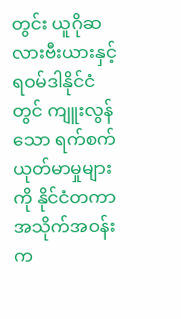တွင်း ယူဂိုဆလားဗီးယားနှင့် ရဝမ်ဒါနိုင်ငံတွင် ကျူးလွန်သော ရက်စက် ယုတ်မာမှုများကို နိုင်ငံတကာအသိုက်အဝန်းက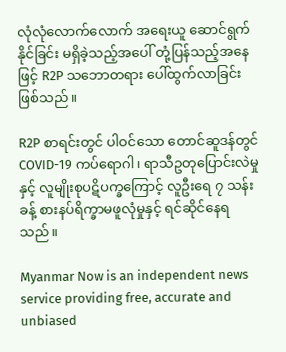လုံလုံလောက်လောက် အရေးယူ ဆောင်ရွက်နိုင်ခြင်း မရှိခဲ့သည့်အပေါ် တုံ့ပြန်သည့်အနေဖြင့် R2P သဘောတရား ပေါ်ထွက်လာခြင်း ဖြစ်သည်။

R2P စာရင်းတွင် ပါဝင်သော တောင်ဆူဒန်တွင် COVID-19 ကပ်ရောဂါ၊ ရာသီဥတုပြောင်းလဲမှုနှင့် လူမျိုးစုပဋိပက္ခကြောင့် လူဦးရေ ၇ သန်းခန့် စားနပ်ရိက္ခာမဖူလုံမှုနှင့် ရင်ဆိုင်နေရသည်။

Myanmar Now is an independent news service providing free, accurate and unbiased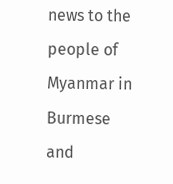news to the people of Myanmar in Burmese and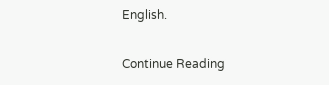English.

Continue Reading